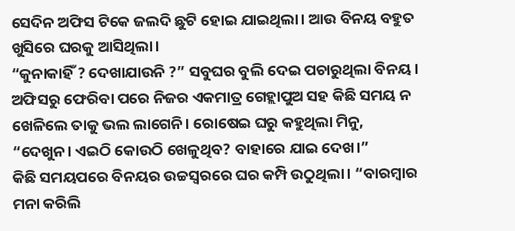ସେଦିନ ଅଫିସ ଟିକେ ଜଲଦି ଛୁଟି ହୋଇ ଯାଇଥିଲା। ଆଉ ବିନୟ ବହୁତ ଖୁସିରେ ଘରକୁ ଆସିଥିଲା।
“କୁନାକାହିଁ ? ଦେଖାଯାଉନି ?” ସବୁଘର ବୁଲି ଦେଇ ପଚାରୁଥିଲା ବିନୟ। ଅଫିସରୁ ଫେରିବା ପରେ ନିଜର ଏକମାତ୍ର ଗେହ୍ଲାପୁଅ ସହ କିଛି ସମୟ ନ ଖେଳିଲେ ତାକୁ ଭଲ ଲାଗେନି। ରୋଷେଇ ଘରୁ କହୁଥିଲା ମିନୁ, “ଦେଖୁନ। ଏଇଠି କୋଉଠି ଖେଳୁଥିବ? ବାହାରେ ଯାଇ ଦେଖ।”
କିଛି ସମୟପରେ ବିନୟର ଉଚ୍ଚସ୍ୱରରେ ଘର କମ୍ପି ଉଠୁଥିଲା। “ବାରମ୍ବାର ମନା କରିଲି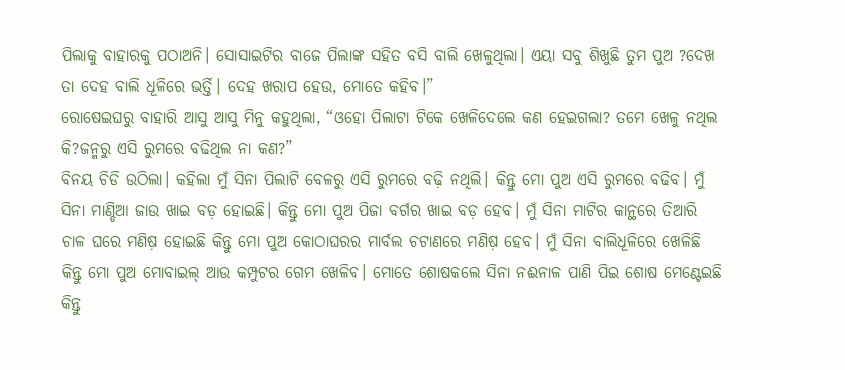ପିଲାକୁ ବାହାରକୁ ପଠାଅନି। ସୋସାଇଟିର ବାଜେ ପିଲାଙ୍କ ସହିତ ବସି ବାଲି ଖେଳୁଥିଲା। ଏୟା ସବୁ ଶିଖୁଛି ତୁମ ପୁଅ ?ଦେଖ ତା ଦେହ ବାଲି ଧୂଳିରେ ଭର୍ତ୍ତି। ଦେହ ଖରାପ ହେଉ, ମୋତେ କହିବ।”
ରୋଷେଇଘରୁ ବାହାରି ଆସୁ ଆସୁ ମିନୁ କହୁଥିଲା, “ଓହୋ ପିଲାଟା ଟିକେ ଖେଳିଦେଲେ କଣ ହେଇଗଲା? ତମେ ଖେଳୁ ନଥିଲ କି?ଜନ୍ମରୁ ଏସି ରୁମରେ ବଢିଥିଲ ନା କଣ?”
ବିନୟ ଚିଡି ଉଠିଲା। କହିଲା ମୁଁ ସିନା ପିଲାଟି ବେଳରୁ ଏସି ରୁମରେ ବଢ଼ି ନଥିଲି। କିନ୍ତୁ ମୋ ପୁଅ ଏସି ରୁମରେ ବଢିବ। ମୁଁ ସିନା ମାଣ୍ଡିଆ ଜାଉ ଖାଇ ବଡ଼ ହୋଇଛି। କିନ୍ତୁ ମୋ ପୁଅ ପିଜା ବର୍ଗର ଖାଇ ବଡ଼ ହେବ। ମୁଁ ସିନା ମାଟିର କାନ୍ଥରେ ତିଆରି ଚାଳ ଘରେ ମଣିଷ଼ ହୋଇଛି କିନ୍ତୁ ମୋ ପୁଅ କୋଠାଘରର ମାର୍ବଲ ଚଟାଣରେ ମଣିଷ଼ ହେବ। ମୁଁ ସିନା ବାଲିଧୂଳିରେ ଖେଳିଛି କିନ୍ତୁ ମୋ ପୁଅ ମୋବାଇଲ୍ ଆଉ କମ୍ପୁଟର ଗେମ ଖେଳିବ। ମୋତେ ଶୋଷକଲେ ସିନା ନଈନାଳ ପାଣି ପିଇ ଶୋଷ ମେଣ୍ଟେଇଛି କିନ୍ତୁ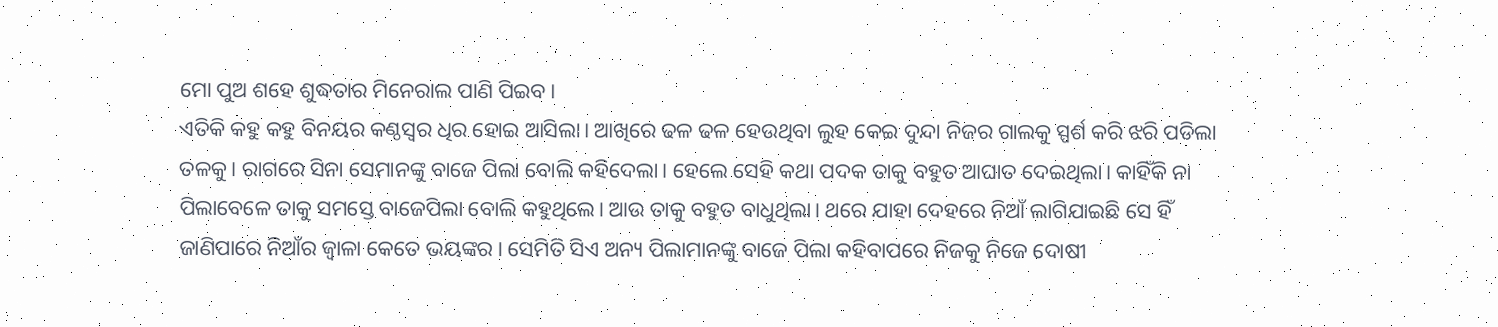ମୋ ପୁଅ ଶହେ ଶୁଦ୍ଧତାର ମିନେରାଲ ପାଣି ପିଇବ।
ଏତିକି କହୁ କହୁ ବିନୟର କଣ୍ଠସ୍ୱର ଧିର ହୋଇ ଆସିଲା। ଆଖିରେ ଢଳ ଢଳ ହେଉଥିବା ଲୁହ କେଇ ଦୁନ୍ଦା ନିଜର ଗାଲକୁ ସ୍ପର୍ଶ କରି ଝରି ପଡିଲା ତଳକୁ। ରାଗରେ ସିନା ସେମାନଙ୍କୁ ବାଜେ ପିଲା ବୋଲି କହିଦେଲା। ହେଲେ ସେହି କଥା ପଦକ ତାକୁ ବହୁତ ଆଘାତ ଦେଇଥିଲା। କାହିଁକି ନା ପିଲାବେଳେ ତାକୁ ସମସ୍ତେ ବାଜେପିଲା ବୋଲି କହୁଥିଲେ। ଆଉ ତାକୁ ବହୁତ ବାଧୁଥିଲା। ଥରେ ଯାହା ଦେହରେ ନିଆଁ ଲାଗିଯାଇଛି ସେ ହିଁ ଜାଣିପାରେ ନିଆଁର ଜ୍ୱାଳା କେତେ ଭୟଙ୍କର। ସେମିତି ସିଏ ଅନ୍ୟ ପିଲାମାନଙ୍କୁ ବାଜେ ପିଲା କହିବାପରେ ନିଜକୁ ନିଜେ ଦୋଷୀ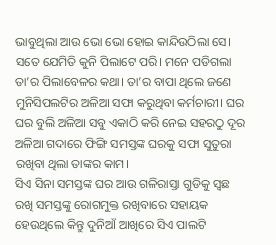ଭାବୁଥିଲା ଆଉ ଭୋ ଭୋ ହୋଇ କାନ୍ଦିଉଠିଲା ସେ। ସତେ ଯେମିତି କୁନି ପିଲାଟେ ପରି। ମନେ ପଡିଗଲା ତା’ର ପିଲାବେଳର କଥା। ତା’ର ବାପା ଥିଲେ ଜଣେ ମୁନିସିପଲଟିର ଅଳିଆ ସଫା କରୁଥିବା କର୍ମଚାରୀ। ଘର ଘର ବୁଲି ଅଳିଆ ସବୁ ଏକାଠି କରି ନେଇ ସହରଠୁ ଦୂର ଅଳିଆ ଗଦାରେ ଫିଙ୍ଗି ସମସ୍ତଙ୍କ ଘରକୁ ସଫା ସୁତୁରା ରଖିବା ଥିଲା ତାଙ୍କର କାମ।
ସିଏ ସିନା ସମସ୍ତଙ୍କ ଘର ଆଉ ଗଳିରାସ୍ତା ଗୁଡିକୁ ସ୍ବଛ ରଖି ସମସ୍ତଙ୍କୁ ରୋଗମୁକ୍ତ ରଖିବାରେ ସହାୟକ ହେଉଥିଲେ କିନ୍ତୁ ଦୁନିଆଁ ଆଖିରେ ସିଏ ପାଲଟି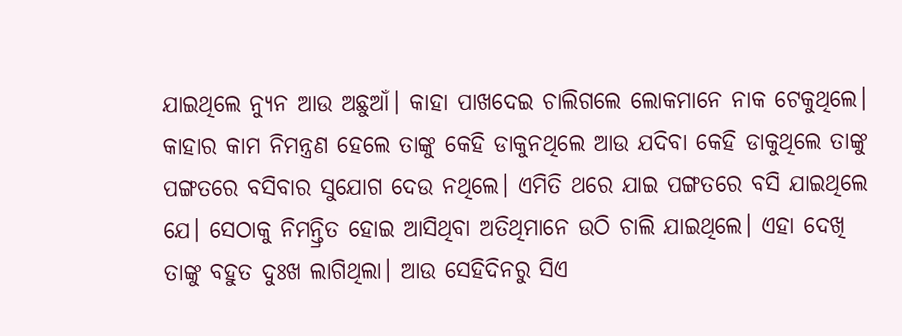ଯାଇଥିଲେ ନ୍ୟୁନ ଆଉ ଅଛୁଆଁ। କାହା ପାଖଦେଇ ଚାଲିଗଲେ ଲୋକମାନେ ନାକ ଟେକୁଥିଲେ। କାହାର କାମ ନିମନ୍ତ୍ରଣ ହେଲେ ତାଙ୍କୁ କେହି ଡାକୁନଥିଲେ ଆଉ ଯଦିବା କେହି ଡାକୁଥିଲେ ତାଙ୍କୁ ପଙ୍ଗତରେ ବସିବାର ସୁଯୋଗ ଦେଉ ନଥିଲେ। ଏମିତି ଥରେ ଯାଇ ପଙ୍ଗତରେ ବସି ଯାଇଥିଲେ ଯେ। ସେଠାକୁ ନିମନ୍ତ୍ରିତ ହୋଇ ଆସିଥିବା ଅତିଥିମାନେ ଉଠି ଚାଲି ଯାଇଥିଲେ। ଏହା ଦେଖି ତାଙ୍କୁ ବହୁତ ଦୁଃଖ ଲାଗିଥିଲା। ଆଉ ସେହିଦିନରୁ ସିଏ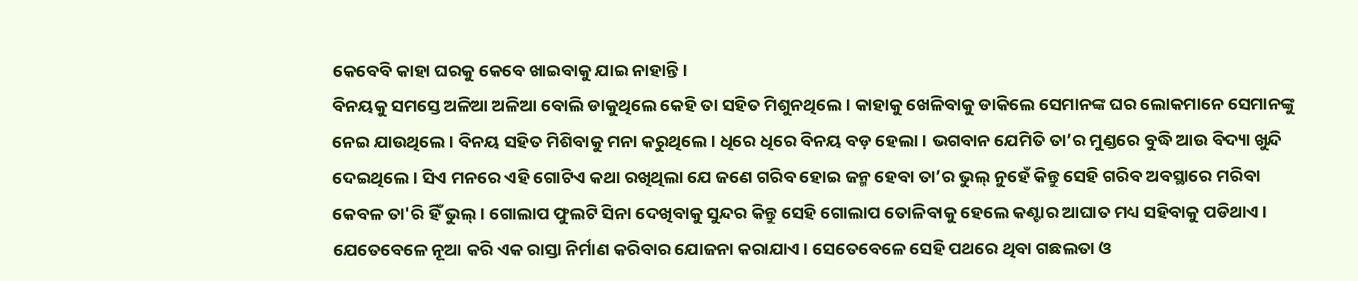କେବେବି କାହା ଘରକୁ କେବେ ଖାଇବାକୁ ଯାଇ ନାହାନ୍ତି।
ବିନୟକୁ ସମସ୍ତେ ଅଳିଆ ଅଳିଆ ବୋଲି ଡାକୁଥିଲେ କେହି ତା ସହିତ ମିଶୁନଥିଲେ। କାହାକୁ ଖେଳିବାକୁ ଡାକିଲେ ସେମାନଙ୍କ ଘର ଲୋକମାନେ ସେମାନଙ୍କୁ ନେଇ ଯାଉଥିଲେ। ବିନୟ ସହିତ ମିଶିବାକୁ ମନା କରୁଥିଲେ। ଧିରେ ଧିରେ ବିନୟ ବଡ଼ ହେଲା। ଭଗବାନ ଯେମିତି ତା’ର ମୁଣ୍ଡରେ ବୁଦ୍ଧି ଆଉ ବିଦ୍ୟା ଖୁନ୍ଦି ଦେଇଥିଲେ। ସିଏ ମନରେ ଏହି ଗୋଟିଏ କଥା ରଖିଥିଲା ଯେ ଜଣେ ଗରିବ ହୋଇ ଜନ୍ମ ହେବା ତା’ର ଭୁଲ୍ ନୁହେଁ କିନ୍ତୁ ସେହି ଗରିବ ଅବସ୍ଥାରେ ମରିବା କେବଳ ତା'ରି ହିଁ ଭୁଲ୍। ଗୋଲାପ ଫୁଲଟି ସିନା ଦେଖିବାକୁ ସୁନ୍ଦର କିନ୍ତୁ ସେହି ଗୋଲାପ ତୋଳିବାକୁ ହେଲେ କଣ୍ଟାର ଆଘାତ ମଧ୍ୟ ସହିବାକୁ ପଡିଥାଏ। ଯେତେବେଳେ ନୂଆ କରି ଏକ ରାସ୍ତା ନିର୍ମାଣ କରିବାର ଯୋଜନା କରାଯାଏ। ସେତେବେଳେ ସେହି ପଥରେ ଥିବା ଗଛଲତା ଓ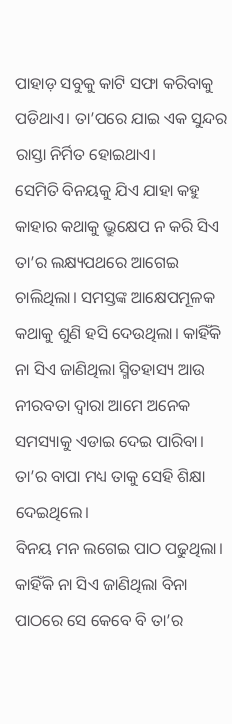ପାହାଡ଼ ସବୁକୁ କାଟି ସଫା କରିବାକୁ ପଡିଥାଏ। ତା’ପରେ ଯାଇ ଏକ ସୁନ୍ଦର ରାସ୍ତା ନିର୍ମିତ ହୋଇଥାଏ।
ସେମିତି ବିନୟକୁ ଯିଏ ଯାହା କହୁ କାହାର କଥାକୁ ଭ୍ରୁକ୍ଷେପ ନ କରି ସିଏ ତା’ର ଲକ୍ଷ୍ୟପଥରେ ଆଗେଇ ଚାଲିଥିଲା। ସମସ୍ତଙ୍କ ଆକ୍ଷେପମୂଳକ କଥାକୁ ଶୁଣି ହସି ଦେଉଥିଲା। କାହିଁକି ନା ସିଏ ଜାଣିଥିଲା ସ୍ମିତହାସ୍ୟ ଆଉ ନୀରବତା ଦ୍ବାରା ଆମେ ଅନେକ ସମସ୍ୟାକୁ ଏଡାଇ ଦେଇ ପାରିବା। ତା’ର ବାପା ମଧ୍ୟ ତାକୁ ସେହି ଶିକ୍ଷା ଦେଇଥିଲେ।
ବିନୟ ମନ ଲଗେଇ ପାଠ ପଢୁଥିଲା। କାହିଁକି ନା ସିଏ ଜାଣିଥିଲା ବିନା ପାଠରେ ସେ କେବେ ବି ତା’ର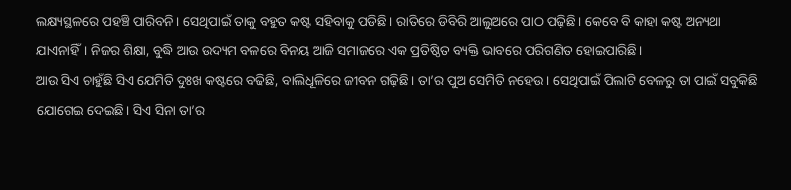ଲକ୍ଷ୍ୟସ୍ଥଳରେ ପହଞ୍ଚି ପାରିବନି। ସେଥିପାଇଁ ତାକୁ ବହୁତ କଷ୍ଟ ସହିବାକୁ ପଡିଛି। ରାତିରେ ଡିବିରି ଆଲୁଅରେ ପାଠ ପଢ଼ିଛି। କେବେ ବି କାହା କଷ୍ଟ ଅନ୍ୟଥା ଯାଏନାହିଁ। ନିଜର ଶିକ୍ଷା, ବୁଦ୍ଧି ଆଉ ଉଦ୍ୟମ ବଳରେ ବିନୟ ଆଜି ସମାଜରେ ଏକ ପ୍ରତିଷ୍ଠିତ ବ୍ୟକ୍ତି ଭାବରେ ପରିଗଣିତ ହୋଇପାରିଛି।
ଆଉ ସିଏ ଚାହୁଁଛି ସିଏ ଯେମିତି ଦୁଃଖ କଷ୍ଟରେ ବଢିଛି, ବାଲିଧୂଳିରେ ଜୀବନ ଗଢ଼ିଛି। ତା’ର ପୁଅ ସେମିତି ନହେଉ। ସେଥିପାଇଁ ପିଲାଟି ବେଳରୁ ତା ପାଇଁ ସବୁକିଛି ଯୋଗେଇ ଦେଇଛି। ସିଏ ସିନା ତା’ର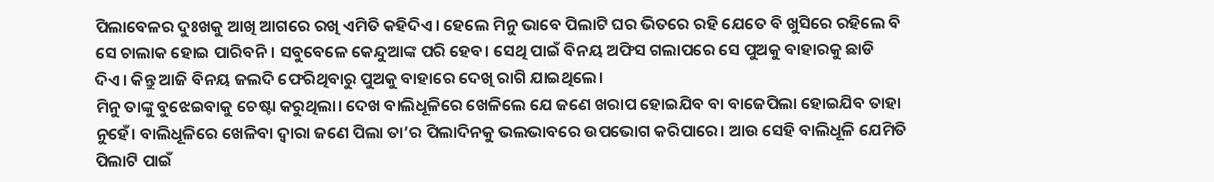ପିଲାବେଳର ଦୁଃଖକୁ ଆଖି ଆଗରେ ରଖି ଏମିତି କହିଦିଏ। ହେଲେ ମିନୁ ଭାବେ ପିଲାଟି ଘର ଭିତରେ ରହି ଯେତେ ବି ଖୁସିରେ ରହିଲେ ବି ସେ ଚାଲାକ ହୋଇ ପାରିବନି। ସବୁବେଳେ କେନ୍ଦୁଆଙ୍କ ପରି ହେବ। ସେଥି ପାଇଁ ବିନୟ ଅଫିସ ଗଲାପରେ ସେ ପୁଅକୁ ବାହାରକୁ ଛାଡି ଦିଏ। କିନ୍ତୁ ଆଜି ବିନୟ ଜଲଦି ଫେରିଥିବାରୁ ପୁଅକୁ ବାହାରେ ଦେଖି ରାଗି ଯାଇଥିଲେ।
ମିନୁ ତାଙ୍କୁ ବୁଝେଇବାକୁ ଚେଷ୍ଟା କରୁଥିଲା। ଦେଖ ବାଲିଧୂଳିରେ ଖେଳିଲେ ଯେ ଜଣେ ଖରାପ ହୋଇଯିବ ବା ବାଜେପିଲା ହୋଇଯିବ ତାହା ନୁହେଁ। ବାଲିଧୂଳିରେ ଖେଳିବା ଦ୍ୱାରା ଜଣେ ପିଲା ତା’ର ପିଲାଦିନକୁ ଭଲଭାବରେ ଉପଭୋଗ କରିପାରେ। ଆଉ ସେହି ବାଲିଧୂଳି ଯେମିତି ପିଲାଟି ପାଇଁ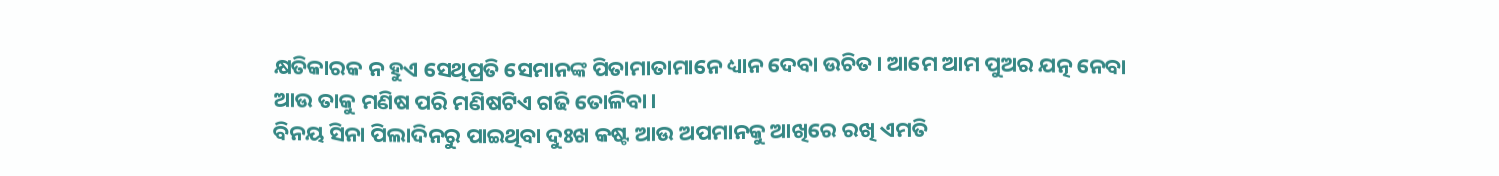କ୍ଷତିକାରକ ନ ହୁଏ ସେଥିପ୍ରତି ସେମାନଙ୍କ ପିତାମାତାମାନେ ଧ୍ୟାନ ଦେବା ଉଚିତ। ଆମେ ଆମ ପୁଅର ଯତ୍ନ ନେବା ଆଉ ତାକୁ ମଣିଷ ପରି ମଣିଷଟିଏ ଗଢି ତୋଳିବା।
ବିନୟ ସିନା ପିଲାଦିନରୁ ପାଇଥିବା ଦୁଃଖ କଷ୍ଟ ଆଉ ଅପମାନକୁ ଆଖିରେ ରଖି ଏମତି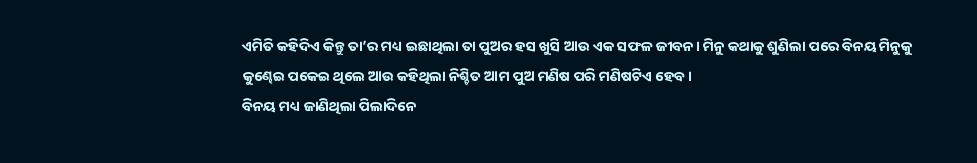ଏମିତି କହିଦିଏ କିନ୍ତୁ ତା’ର ମଧ୍ୟ ଇଛାଥିଲା ତା ପୁଅର ହସ ଖୁସି ଆଉ ଏକ ସଫଳ ଜୀବନ। ମିନୁ କଥାକୁ ଶୁଣିଲା ପରେ ବିନୟ ମିନୁକୁ କୁଣ୍ଢେଇ ପକେଇ ଥିଲେ ଆଉ କହିଥିଲା ନିଶ୍ଚିତ ଆମ ପୁଅ ମଣିଷ ପରି ମଣିଷଟିଏ ହେବ।
ବିନୟ ମଧ୍ୟ ଜାଣିଥିଲା ପିଲାଦିନେ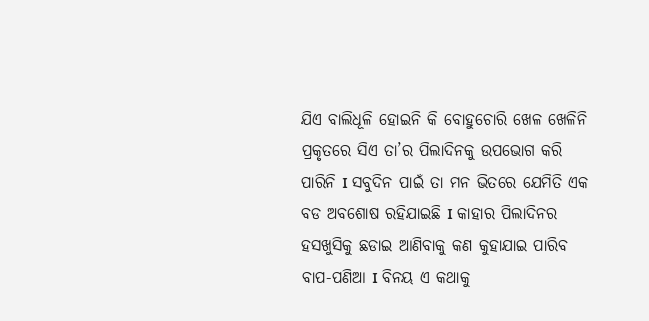ଯିଏ ବାଲିଧୂଳି ହୋଇନି କି ବୋହୁଚୋରି ଖେଳ ଖେଳିନି ପ୍ରକୃତରେ ସିଏ ତା’ର ପିଲାଦିନକୁ ଉପଭୋଗ କରି ପାରିନି I ସବୁଦିନ ପାଇଁ ତା ମନ ଭିତରେ ଯେମିତି ଏକ ବଡ ଅବଶୋଷ ରହିଯାଇଛି I କାହାର ପିଲାଦିନର ହସଖୁସିକୁ ଛଡାଇ ଆଣିବାକୁ କଣ କୁହାଯାଇ ପାରିବ ବାପ-ପଣିଆ I ବିନୟ ଏ କଥାକୁ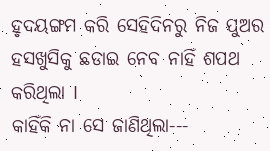ହୃଦୟଙ୍ଗମ କରି ସେହିଦିନରୁ ନିଜ ପୁଅର ହସଖୁସିକୁ ଛଡାଇ ନେବ ନାହିଁ ଶପଥ କରିଥିଲା I
କାହିଁକି ନା ସେ ଜାଣିଥିଲା---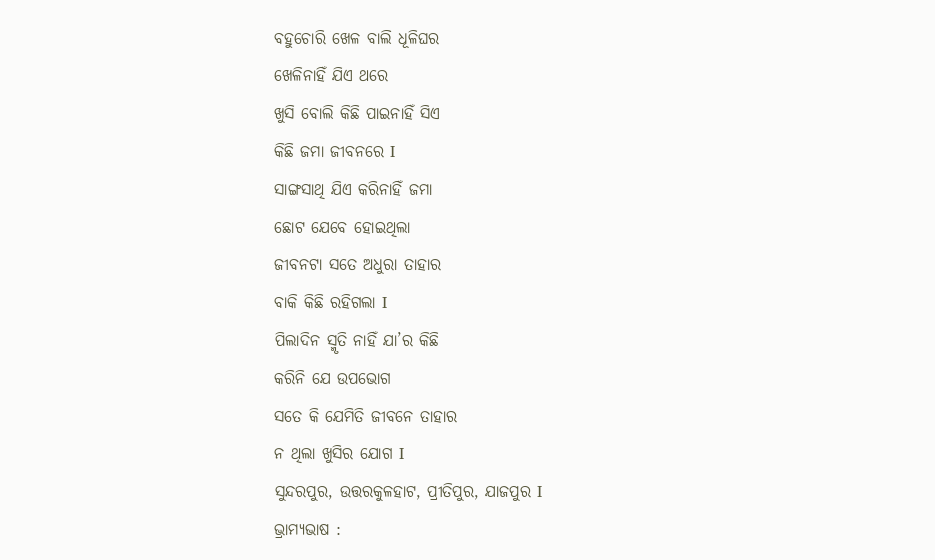ବହୁଚୋରି ଖେଳ ବାଲି ଧୂଳିଘର
ଖେଳିନାହିଁ ଯିଏ ଥରେ
ଖୁସି ବୋଲି କିଛି ପାଇନାହିଁ ସିଏ
କିଛି ଜମା ଜୀବନରେ I
ସାଙ୍ଗସାଥି ଯିଏ କରିନାହିଁ ଜମା
ଛୋଟ ଯେବେ ହୋଇଥିଲା
ଜୀବନଟା ସତେ ଅଧୁରା ତାହାର
ବାକି କିଛି ରହିଗଲା I
ପିଲାଦିନ ସ୍ମୃତି ନାହିଁ ଯା’ର କିଛି
କରିନି ଯେ ଉପଭୋଗ
ସତେ କି ଯେମିତି ଜୀବନେ ତାହାର
ନ ଥିଲା ଖୁସିର ଯୋଗ I
ସୁନ୍ଦରପୁର, ଉତ୍ତରକୁଳହାଟ, ପ୍ରୀତିପୁର, ଯାଜପୁର I
ଭ୍ରାମ୍ୟଭାଷ :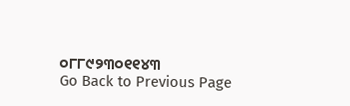୦୮୮୯୨୩୦୧୧୪୩
Go Back to Previous Page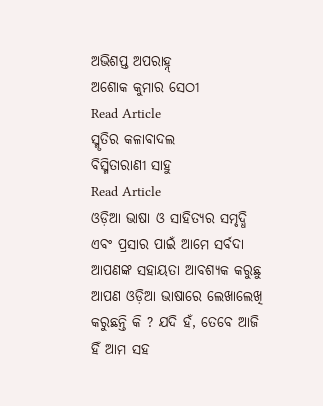ଅଭିଶପ୍ତ ଅପରାହ୍ନ୍
ଅଶୋକ କୁମାର ସେଠୀ
Read Article
ସ୍ମୃତିର କଳାବାଦଲ
ବିସ୍ମିତାରାଣୀ ସାହୁ
Read Article
ଓଡ଼ିଆ ଭାଷା ଓ ସାହିତ୍ୟର ସମୃଦ୍ଧି ଏବଂ ପ୍ରସାର ପାଇଁ ଆମେ ସର୍ବଦା ଆପଣଙ୍କ ସହାୟତା ଆବଶ୍ୟକ କରୁଛୁ ଆପଣ ଓଡ଼ିଆ ଭାଷାରେ ଲେଖାଲେଖି କରୁଛନ୍ତି କି ? ଯଦି ହଁ, ତେବେ ଆଜି ହିଁ ଆମ ସହ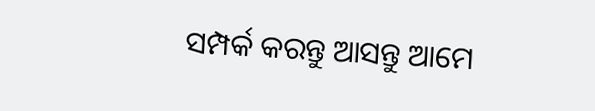ସମ୍ପର୍କ କରନ୍ତୁ ଆସନ୍ତୁ ଆମେ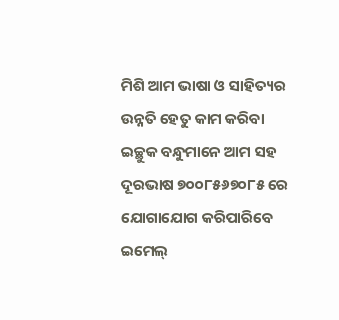ମିଶି ଆମ ଭାଷା ଓ ସାହିତ୍ୟର ଉନ୍ନତି ହେତୁ କାମ କରିବା
ଇଚ୍ଛୁକ ବନ୍ଧୁମାନେ ଆମ ସହ ଦୂରଭାଷ ୭୦୦୮୫୬୭୦୮୫ ରେ ଯୋଗାଯୋଗ କରିପାରିବେ
ଇମେଲ୍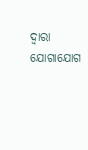ଦ୍ବାରା ଯୋଗାଯୋଗ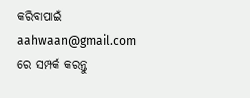କରିବାପାଇଁ aahwaan@gmail.com ରେ ସମ୍ପର୍କ କରନ୍ତୁ